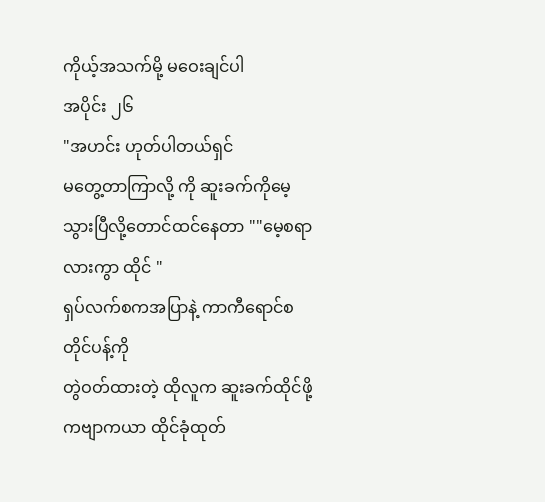ကိုယ့်အသက်မို့ မဝေးချင်ပါ
အပိုင်း ၂၆
"အဟင်း ဟုတ်ပါတယ်ရှင်
မတွေ့တာကြာလို့ ကို ဆူးခက်ကိုမေ့သွားပြီလို့တောင်ထင်နေတာ ""မေ့စရာလားကွာ ထိုင် "
ရှပ်လက်စကအပြာနဲ့ ကာကီရောင်စတိုင်ပန့်ကို
တွဲဝတ်ထားတဲ့ ထိုလူက ဆူးခက်ထိုင်ဖို့
ကဗျာကယာ ထိုင်ခုံထုတ်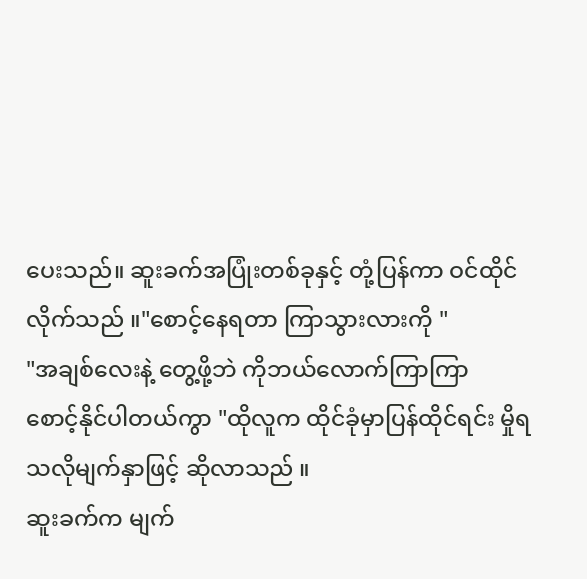ပေးသည်။ ဆူးခက်အပြုံးတစ်ခုနှင့် တုံ့ပြန်ကာ ဝင်ထိုင်လိုက်သည် ။"စောင့်နေရတာ ကြာသွားလားကို "
"အချစ်လေးနဲ့ တွေ့ဖို့ဘဲ ကိုဘယ်လောက်ကြာကြာ
စောင့်နိုင်ပါတယ်ကွာ "ထိုလူက ထိုင်ခုံမှာပြန်ထိုင်ရင်း မှိုရသလိုမျက်နှာဖြင့် ဆိုလာသည် ။
ဆူးခက်က မျက်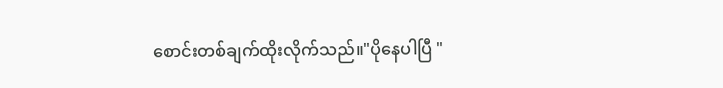စောင်းတစ်ချက်ထိုးလိုက်သည်။"ပိုနေပါပြီ "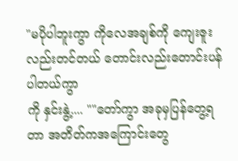"မပိုပါဘူးကွာ ကိုလေအချစ်ကို ကျေးဇူးလည်းတင်တယ် တောင်းလည်းတောင်းပန်ပါတယ်ကွာ
ကို နှင်းနွဲ့.... ""တော်ကွာ အခုမှပြန်တွေ့ရတာ အတိတ်ကအကြောင်းတွေ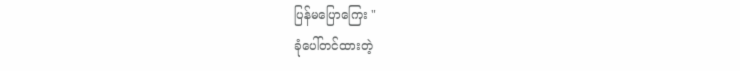ပြန်မပြောကြေး "
ခုံပေါ်တင်ထားတဲ့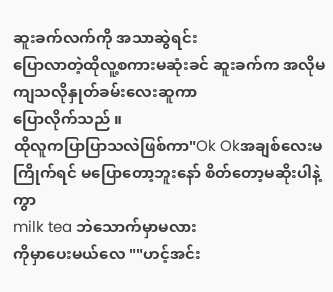ဆူးခက်လက်ကို အသာဆွဲရင်း
ပြောလာတဲ့ထိုလူ့စကားမဆုံးခင် ဆူးခက်က အလိုမကျသလိုနှုတ်ခမ်းလေးဆူကာ
ပြောလိုက်သည် ။
ထိုလူကပြာပြာသလဲဖြစ်ကာ"Ok Okအချစ်လေးမကြိုက်ရင် မပြောတော့ဘူးနော် စိတ်တော့မဆိုးပါနဲ့ကွာ
milk tea ဘဲသောက်မှာမလား
ကိုမှာပေးမယ်လေ ""ဟင့်အင်း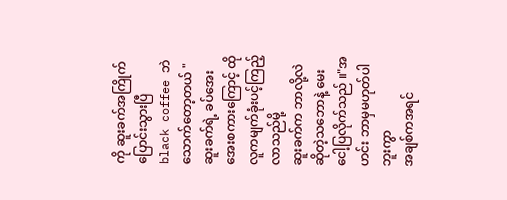ကို ဆူးခက်အကြိုက်ပြောင်းသွားပြီ
black coffee ဘဲသောက်တော့တယ် "ဆူးခက်ရဲ့ ခပ်အေးအေးစကားကြောင့် ထိုလူကမျက်ခုံးပင့်ကြည့်လာသည်မို့
ဆူးခက်က ဘာလို့လဲဆိုတဲ့သဘောနဲ့ မေးငေါ့ပြလိုက်သည် ။"အဟင်း ဘာမှမဟုတ်ပါဘူးကွာ
အချစ်ကအရင်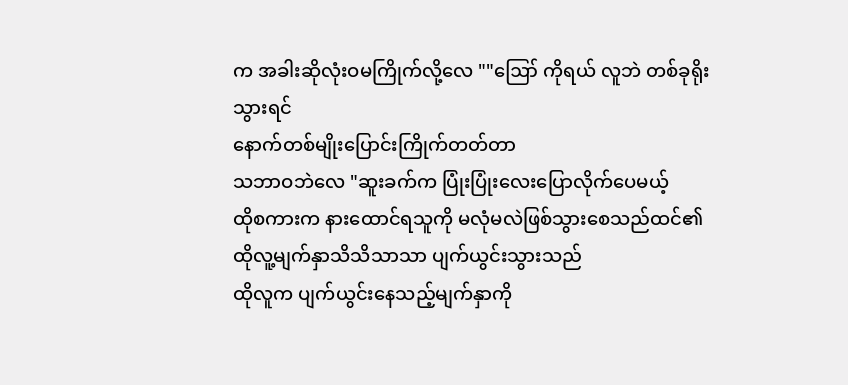က အခါးဆိုလုံးဝမကြိုက်လို့လေ ""ဪ ကိုရယ် လူဘဲ တစ်ခုရိုးသွားရင်
နောက်တစ်မျိုးပြောင်းကြိုက်တတ်တာ
သဘာဝဘဲလေ "ဆူးခက်က ပြုံးပြုံးလေးပြောလိုက်ပေမယ့်
ထိုစကားက နားထောင်ရသူကို မလုံမလဲဖြစ်သွားစေသည်ထင်၏
ထိုလူ့မျက်နှာသိသိသာသာ ပျက်ယွင်းသွားသည်
ထိုလူက ပျက်ယွင်းနေသည့်မျက်နှာကို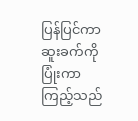ပြန်ပြင်ကာ ဆူးခက်ကိုပြုံးကာကြည့်သည်